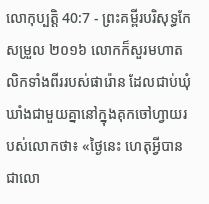លោកុប្បត្តិ 40:7 - ព្រះគម្ពីរបរិសុទ្ធកែសម្រួល ២០១៦ លោកក៏សួរមហាតលិកទាំងពីររបស់ផារ៉ោន ដែលជាប់ឃុំឃាំងជាមួយគ្នានៅក្នុងគុកចៅហ្វាយរបស់លោកថា៖ «ថ្ងៃនេះ ហេតុអ្វីបានជាលោ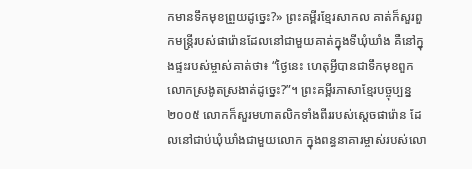កមានទឹកមុខព្រួយដូច្នេះ?» ព្រះគម្ពីរខ្មែរសាកល គាត់ក៏សួរពួកមន្ត្រីរបស់ផារ៉ោនដែលនៅជាមួយគាត់ក្នុងទីឃុំឃាំង គឺនៅក្នុងផ្ទះរបស់ម្ចាស់គាត់ថា៖ “ថ្ងៃនេះ ហេតុអ្វីបានជាទឹកមុខពួកលោកស្រងូតស្រងាត់ដូច្នេះ?”។ ព្រះគម្ពីរភាសាខ្មែរបច្ចុប្បន្ន ២០០៥ លោកក៏សួរមហាតលិកទាំងពីររបស់ស្ដេចផារ៉ោន ដែលនៅជាប់ឃុំឃាំងជាមួយលោក ក្នុងពន្ធនាគារម្ចាស់របស់លោ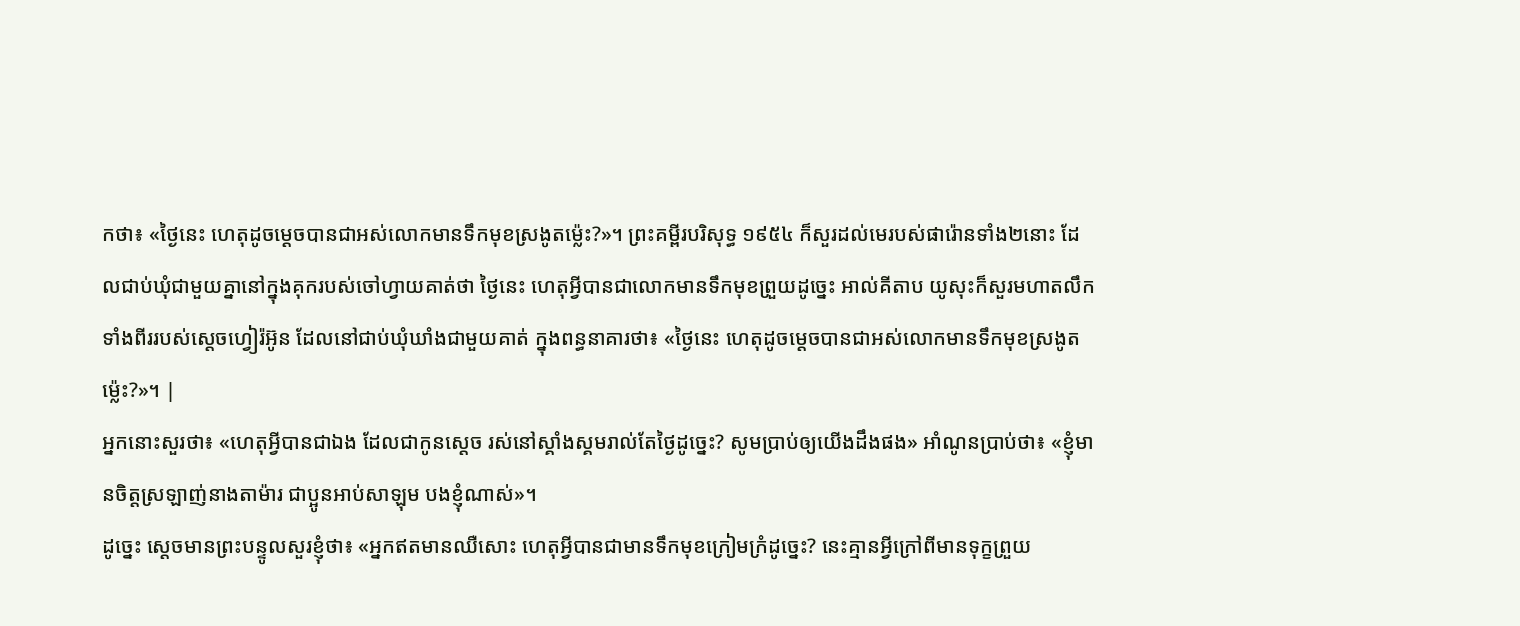កថា៖ «ថ្ងៃនេះ ហេតុដូចម្ដេចបានជាអស់លោកមានទឹកមុខស្រងូតម៉្លេះ?»។ ព្រះគម្ពីរបរិសុទ្ធ ១៩៥៤ ក៏សួរដល់មេរបស់ផារ៉ោនទាំង២នោះ ដែលជាប់ឃុំជាមួយគ្នានៅក្នុងគុករបស់ចៅហ្វាយគាត់ថា ថ្ងៃនេះ ហេតុអ្វីបានជាលោកមានទឹកមុខព្រួយដូច្នេះ អាល់គីតាប យូសុះក៏សួរមហាតលឹកទាំងពីររបស់ស្តេចហ្វៀរ៉អ៊ូន ដែលនៅជាប់ឃុំឃាំងជាមួយគាត់ ក្នុងពន្ធនាគារថា៖ «ថ្ងៃនេះ ហេតុដូចម្តេចបានជាអស់លោកមានទឹកមុខស្រងូតម៉្លេះ?»។ |
អ្នកនោះសួរថា៖ «ហេតុអ្វីបានជាឯង ដែលជាកូនស្តេច រស់នៅស្គាំងស្គមរាល់តែថ្ងៃដូច្នេះ? សូមប្រាប់ឲ្យយើងដឹងផង» អាំណូនប្រាប់ថា៖ «ខ្ញុំមានចិត្តស្រឡាញ់នាងតាម៉ារ ជាប្អូនអាប់សាឡុម បងខ្ញុំណាស់»។
ដូច្នេះ ស្ដេចមានព្រះបន្ទូលសួរខ្ញុំថា៖ «អ្នកឥតមានឈឺសោះ ហេតុអ្វីបានជាមានទឹកមុខក្រៀមក្រំដូច្នេះ? នេះគ្មានអ្វីក្រៅពីមានទុក្ខព្រួយ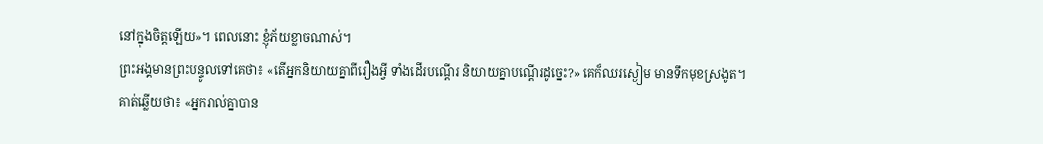នៅក្នុងចិត្តឡើយ»។ ពេលនោះ ខ្ញុំភ័យខ្លាចណាស់។
ព្រះអង្គមានព្រះបន្ទូលទៅគេថា៖ «តើអ្នកនិយាយគ្នាពីរឿងអ្វី ទាំងដើរបណ្តើរ និយាយគ្នាបណ្ដើរដូច្នេះ?» គេក៏ឈរស្ងៀម មានទឹកមុខស្រងូត។
គាត់ឆ្លើយថា៖ «អ្នករាល់គ្នាបាន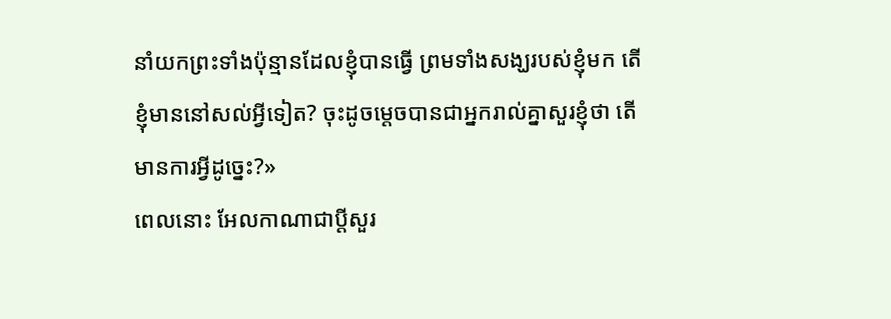នាំយកព្រះទាំងប៉ុន្មានដែលខ្ញុំបានធ្វើ ព្រមទាំងសង្ឃរបស់ខ្ញុំមក តើខ្ញុំមាននៅសល់អ្វីទៀត? ចុះដូចម្តេចបានជាអ្នករាល់គ្នាសួរខ្ញុំថា តើមានការអ្វីដូច្នេះ?»
ពេលនោះ អែលកាណាជាប្តីសួរ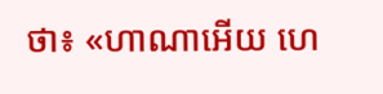ថា៖ «ហាណាអើយ ហេ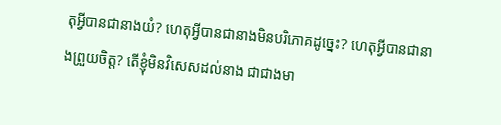តុអ្វីបានជានាងយំ? ហេតុអ្វីបានជានាងមិនបរិភោគដូច្នេះ? ហេតុអ្វីបានជានាងព្រួយចិត្ត? តើខ្ញុំមិនវិសេសដល់នាង ជាជាងមា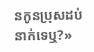នកូនប្រុសដប់នាក់ទេឬ?»